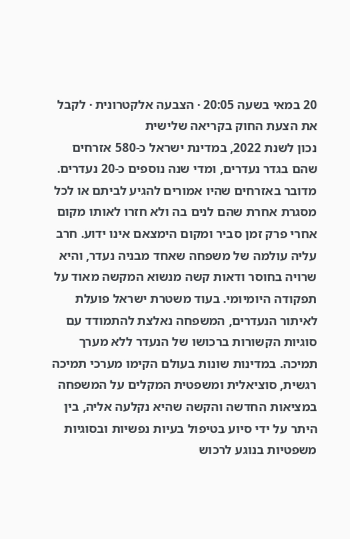20 במאי בשעה 20:05 · הצבעה אלקטרונית · לקבל את הצעת החוק בקריאה שלישית
נכון לשנת 2022, במדינת ישראל כ-580 אזרחים שהם בגדר נעדרים, ומדי שנה נוספים כ-20 נעדרים. מדובר באזרחים שהיו אמורים להגיע לביתם או לכל מסגרת אחרת שהם לנים בה ולא חזרו לאותו מקום אחרי פרק זמן סביר ומקום הימצאם אינו ידוע. חרב עליה עולמה של משפחה שאחד מבניה נעדר, והיא שרויה בחוסר ודאות קשה מנשוא המקשה מאוד על תפקודה היומיומי. בעוד משטרת ישראל פועלת לאיתור הנעדרים, המשפחה נאלצת להתמודד עם סוגיות הקשורות ברכושו של הנעדר ללא מערך תמיכה. במדינות שונות בעולם הקימו מערכי תמיכה רגשית, סוציאלית ומשפטית המקלים על המשפחה במציאות החדשה והקשה שהיא נקלעה אליה, בין היתר על ידי סיוע בטיפול בעיות נפשיות ובסוגיות משפטיות בנוגע לרכוש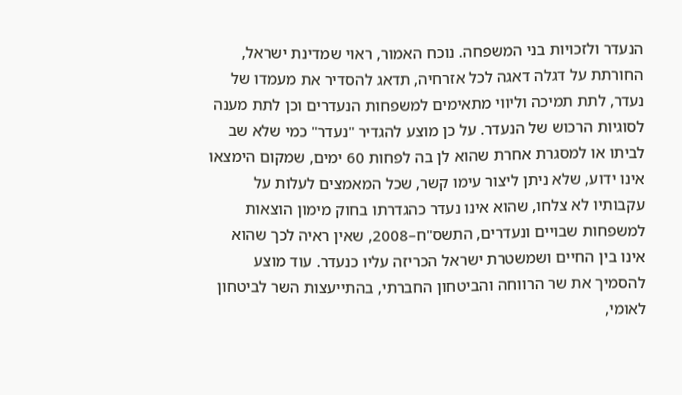הנעדר ולזכויות בני המשפחה. נוכח האמור, ראוי שמדינת ישראל, החורתת על דגלה דאגה לכל אזרחיה, תדאג להסדיר את מעמדו של נעדר, לתת תמיכה וליווי מתאימים למשפחות הנעדרים וכן לתת מענה לסוגיות הרכוש של הנעדר. על כן מוצע להגדיר "נעדר" כמי שלא שב לביתו או למסגרת אחרת שהוא לן בה לפחות 60 ימים, שמקום הימצאו אינו ידוע, שלא ניתן ליצור עימו קשר, שכל המאמצים לעלות על עקבותיו לא צלחו, שהוא אינו נעדר כהגדרתו בחוק מימון הוצאות למשפחות שבויים ונעדרים, התשס"ח–2008, שאין ראיה לכך שהוא אינו בין החיים ושמשטרת ישראל הכריזה עליו כנעדר. עוד מוצע להסמיך את שר הרווחה והביטחון החברתי, בהתייעצות השר לביטחון לאומי,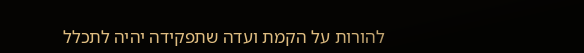להורות על הקמת ועדה שתפקידה יהיה לתכלל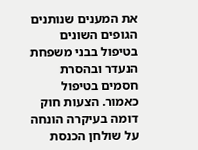את המענים שנותנים הגופים השונים בטיפול בבני משפחת הנעדר ובהסרת חסמים בטיפול כאמור. הצעות חוק דומה בעיקרה הונחה על שולחן הכנסת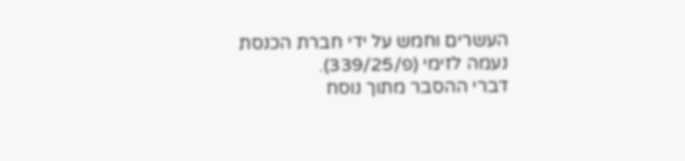העשרים וחמש על ידי חברת הכנסת נעמה לזימי (פ/339/25).
דברי ההסבר מתוך נוסח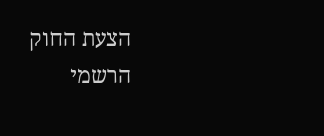הצעת החוק הרשמי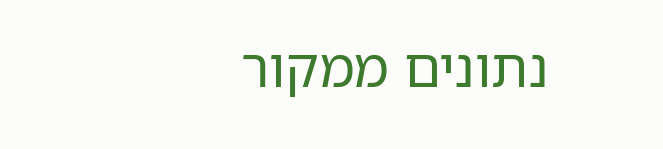נתונים ממקור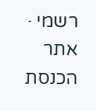רשמי · אתר הכנסת